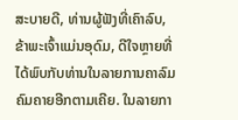ສະບາຍດີ, ທ່ານຜູ້ຟັງທີ່ເຄົາລົບ, ຂ້າພະເຈົ້າແມ່ນອຸດົມ, ດີໃຈຫຼາຍທີ່ໄດ້ພົບກັບທ່ານໃນລາຍການຄາລົມຄົມຄາຍອີກຕາມເຄີຍ. ໃນລາຍກາ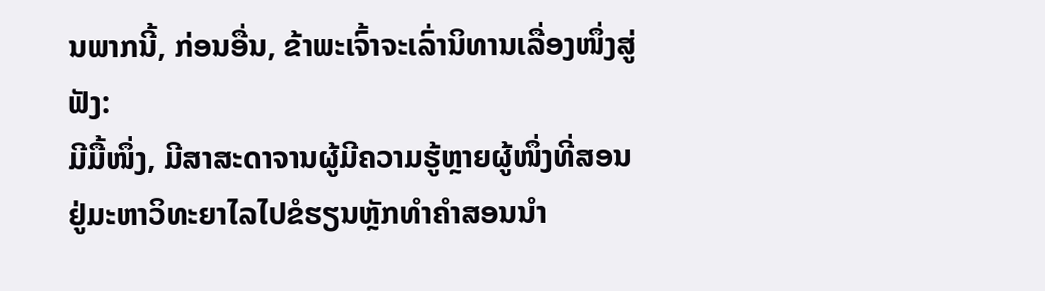ນພາກນີ້, ກ່ອນອື່ນ, ຂ້າພະເຈົ້າຈະເລົ່ານິທານເລື່ອງໜຶ່ງສູ່ຟັງ:
ມີມື້ໜຶ່ງ, ມີສາສະດາຈານຜູ້ມີຄວາມຮູ້ຫຼາຍຜູ້ໜຶ່ງທີ່ສອນຢູ່ມະຫາວິທະຍາໄລໄປຂໍຮຽນຫຼັກທຳຄຳສອນນຳ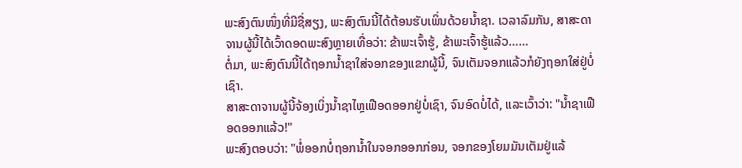ພະສົງຕົນໜຶ່ງທີ່ມີຊື່ສຽງ, ພະສົງຕົນນີ້ໄດ້ຕ້ອນຮັບເພິ່ນດ້ວຍນ້ຳຊາ. ເວລາລົມກັນ, ສາສະດາຈານຜູ້ນີ້ໄດ້ເວົ້າດອດພະສົງຫຼາຍເທື່ອວ່າ: ຂ້າພະເຈົ້າຮູ້, ຂ້າພະເຈົ້າຮູ້ແລ້ວ……
ຕໍ່ມາ, ພະສົງຕົນນີ້ໄດ້ຖອກນ້ຳຊາໃສ່ຈອກຂອງແຂກຜູ້ນີ້, ຈົນເຕັມຈອກແລ້ວກໍຍັງຖອກໃສ່ຢູ່ບໍ່ເຊົາ.
ສາສະດາຈານຜູ້ນີ້ຈ້ອງເບິ່ງນ້ຳຊາໄຫຼເຟືອດອອກຢູ່ບໍ່ເຊົາ, ຈົນອົດບໍ່ໄດ້, ແລະເວົ້າວ່າ: "ນ້ຳຊາເຟືອດອອກແລ້ວ!"
ພະສົງຕອບວ່າ: "ພໍ່ອອກບໍ່ຖອກນ້ຳໃນຈອກອອກກ່ອນ, ຈອກຂອງໂຍມມັນເຕັມຢູ່ແລ້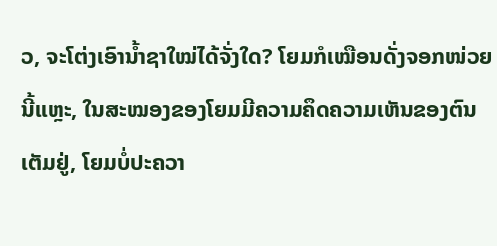ວ, ຈະໂຕ່ງເອົານ້ຳຊາໃໝ່ໄດ້ຈັ່ງໃດ? ໂຍມກໍເໝືອນດັ່ງຈອກໜ່ວຍນີ້ແຫຼະ, ໃນສະໝອງຂອງໂຍມມີຄວາມຄຶດຄວາມເຫັນຂອງຕົນເຕັມຢູ່, ໂຍມບໍ່ປະຄວາ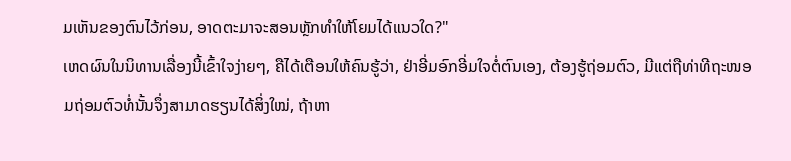ມເຫັນຂອງຕົນໄວ້ກ່ອນ, ອາດຕະມາຈະສອນຫຼັກທຳໃຫ້ໂຍມໄດ້ແນວໃດ?"
ເຫດຜົນໃນນິທານເລື່ອງນີ້ເຂົ້າໃຈງ່າຍໆ, ຄືໄດ້ເຕືອນໃຫ້ຄົນຮູ້ວ່າ, ຢ່າອີ່ມອົກອີ່ມໃຈຕໍ່ຕົນເອງ, ຕ້ອງຮູ້ຖ່ອມຕົວ, ມີແຕ່ຖືທ່າທີຖະໜອມຖ່ອມຕົວທໍ່ນັ້ນຈຶ່ງສາມາດຮຽນໄດ້ສິ່ງໃໝ່, ຖ້າຫາ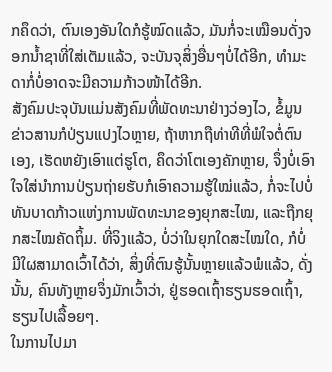ກຄຶດວ່າ, ຕົນເອງອັນໃດກໍຮູ້ໝົດແລ້ວ, ມັນກໍ່ຈະເໝືອນດັ່ງຈອກນ້ຳຊາທີ່ໃສ່ເຕັມແລ້ວ, ຈະບັນຈຸສິ່ງອື່ນໆບໍ່ໄດ້ອີກ, ທຳມະດາກໍ່ບໍ່ອາດຈະມີຄວາມກ້າວໜ້າໄດ້ອີກ.
ສັງຄົມປະຈຸບັນແມ່ນສັງຄົມທີ່ພັດທະນາຢ່າງວ່ອງໄວ, ຂໍ້ມູນຂ່າວສານກໍປ່ຽນແປງໄວຫຼາຍ, ຖ້າຫາກຖືທ່າທີທີ່ພໍໃຈຕໍ່ຕົນເອງ, ເຮັດຫຍັງເອົາແຕ່ຮູໂຕ, ຄຶດວ່າໂຕເອງຄັກຫຼາຍ, ຈຶ່ງບໍ່ເອົາໃຈໃສ່ນຳການປ່ຽນຖ່າຍຮັບກໍເອົາຄວາມຮູ້ໃໝ່ແລ້ວ, ກໍ່ຈະໄປບໍ່ທັນບາດກ້າວແຫ່ງການພັດທະນາຂອງຍຸກສະໄໝ, ແລະຖືກຍຸກສະໄໝຄັດຖິ້ມ. ທີ່ຈິງແລ້ວ, ບໍ່ວ່າໃນຍຸກໃດສະໄໝໃດ, ກໍບໍ່ມີໃຜສາມາດເວົ້າໄດ້ວ່າ, ສິ່ງທີ່ຕົນຮູ້ນັ້ນຫຼາຍແລ້ວພໍແລ້ວ, ດັ່ງນັ້ນ, ຄົນທັງຫຼາຍຈຶ່ງມັກເວົ້າວ່າ, ຢູ່ຮອດເຖົ້າຮຽນຮອດເຖົ້າ, ຮຽນໄປເລື້ອຍໆ.
ໃນການໄປມາ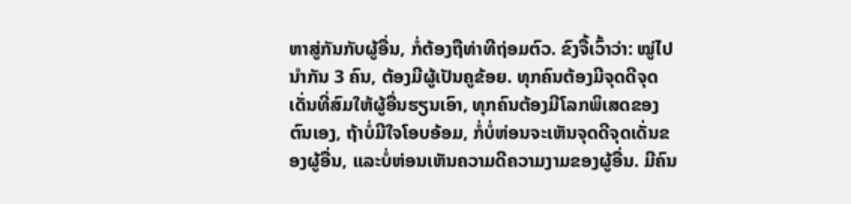ຫາສູ່ກັນກັບຜູ້ອື່ນ, ກໍ່ຕ້ອງຖືທ່າທີຖ່ອມຕົວ. ຂົງຈື້ເວົ້າວ່າ: ໝູ່ໄປນຳກັນ 3 ຄົນ, ຕ້ອງມີຜູ້ເປັນຄູຂ້ອຍ. ທຸກຄົນຕ້ອງມີຈຸດດີຈຸດເດັ່ນທີ່ສົມໃຫ້ຜູ້ອື່ນຮຽນເອົາ, ທຸກຄົນຕ້ອງມີໂລກພິເສດຂອງຕົນເອງ, ຖ້າບໍ່ມີໃຈໂອບອ້ອມ, ກໍ່ບໍ່ຫ່ອນຈະເຫັນຈຸດດີຈຸດເດັ່ນຂອງຜູ້ອື່ນ, ແລະບໍ່ຫ່ອນເຫັນຄວາມດີຄວາມງາມຂອງຜູ້ອື່ນ. ມີຄົນ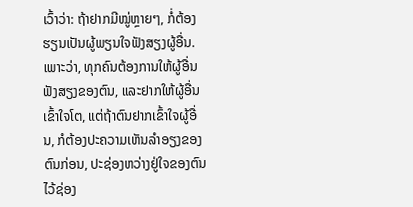ເວົ້າວ່າ: ຖ້າຢາກມີໝູ່ຫຼາຍໆ, ກໍ່ຕ້ອງຮຽນເປັນຜູ້ພຽນໃຈຟັງສຽງຜູ້ອື່ນ. ເພາະວ່າ, ທຸກຄົນຕ້ອງການໃຫ້ຜູ້ອື່ນຟັງສຽງຂອງຕົນ, ແລະຢາກໃຫ້ຜູ້ອື່ນເຂົ້າໃຈໂຕ, ແຕ່ຖ້າຕົນຢາກເຂົ້າໃຈຜູ້ອື່ນ, ກໍຕ້ອງປະຄວາມເຫັນລຳອຽງຂອງຕົນກ່ອນ, ປະຊ່ອງຫວ່າງຢູ່ໃຈຂອງຕົນໄວ້ຊ່ອງ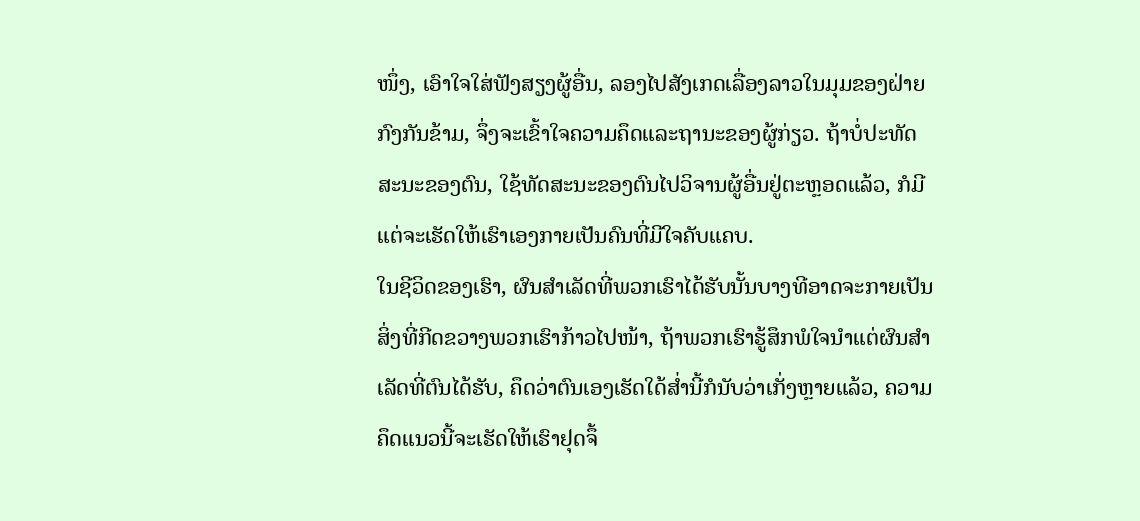ໜຶ່ງ, ເອົາໃຈໃສ່ຟັງສຽງຜູ້ອື່ນ, ລອງໄປສັງເກດເລື່ອງລາວໃນມຸມຂອງຝ່າຍກົງກັນຂ້າມ, ຈຶ່ງຈະເຂົ້າໃຈຄວາມຄຶດແລະຖານະຂອງຜູ້ກ່ຽວ. ຖ້າບໍ່ປະທັດສະນະຂອງຕົນ, ໃຊ້ທັດສະນະຂອງຕົນໄປວິຈານຜູ້ອື່ນຢູ່ຕະຫຼອດແລ້ວ, ກໍມີແຕ່ຈະເຮັດໃຫ້ເຮົາເອງກາຍເປັນຄົນທີ່ມີໃຈຄັບແຄບ.
ໃນຊີວິດຂອງເຮົາ, ຜົນສຳເລັດທີ່ພວກເຮົາໄດ້ຮັບນັ້ນບາງທີອາດຈະກາຍເປັນສິ່ງທີ່ກີດຂວາງພວກເຮົາກ້າວໄປໜ້າ, ຖ້າພວກເຮົາຮູ້ສຶກພໍໃຈນຳແຕ່ຜົນສຳເລັດທີ່ຕົນໄດ້ຮັບ, ຄຶດວ່າຕົນເອງເຮັດໃດ້ສ່ຳນີ້ກໍນັບວ່າເກັ່ງຫຼາຍແລ້ວ, ຄວາມຄຶດແນວນີ້ຈະເຮັດໃຫ້ເຮົາຢຸດຈຶ້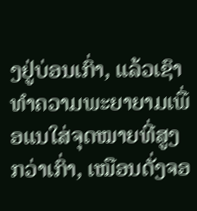ງຢູ່ບ່ອນເກົ່າ, ແລ້ວເຊົາທຳຄວາມພະຍາຍາມເພື່ອແນໃສ່ຈຸດໝາຍທີ່ສູງກວ່າເກົ່າ, ເໝືອນດັ່ງຈອ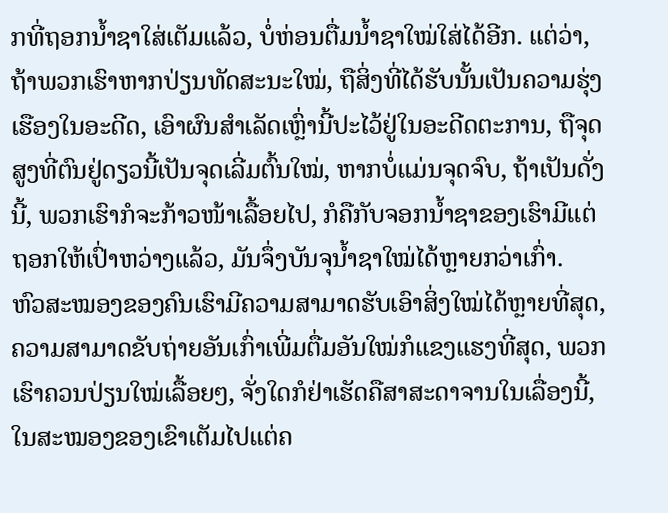ກທີ່ຖອກນ້ຳຊາໃສ່ເຕັມແລ້ວ, ບໍ່ຫ່ອນຕື່ມນ້ຳຊາໃໝ່ໃສ່ໄດ້ອີກ. ແຕ່ວ່າ, ຖ້າພວກເຮົາຫາກປ່ຽນທັດສະນະໃໝ່, ຖືສິ່ງທີ່ໄດ້ຮັບນັ້ນເປັນຄວາມຮຸ່ງເຮືອງໃນອະດີດ, ເອົາຜົນສຳເລັດເຫຼົ່ານີ້ປະໄວ້ຢູ່ໃນອະດີດຕະການ, ຖືຈຸດສູງທີ່ຕົນຢູ່ດຽວນີ້ເປັນຈຸດເລີ່ມຕົ້ນໃໝ່, ຫາກບໍ່ແມ່ນຈຸດຈົບ, ຖ້າເປັນດັ່ງນີ້, ພວກເຮົາກໍຈະກ້າວໜ້າເລື້ອຍໄປ, ກໍຄືກັບຈອກນ້ຳຊາຂອງເຮົາມີແຕ່ຖອກໃຫ້ເປົ່າຫວ່າງແລ້ວ, ມັນຈຶ່ງບັນຈຸນ້ຳຊາໃໝ່ໄດ້ຫຼາຍກວ່າເກົ່າ.
ຫົວສະໝອງຂອງຄົນເຮົາມີຄວາມສາມາດຮັບເອົາສິ່ງໃໝ່ໄດ້ຫຼາຍທີ່ສຸດ, ຄວາມສາມາດຂັບຖ່າຍອັນເກົ່າເພີ່ມຕື່ມອັນໃໝ່ກໍແຂງແຮງທີ່ສຸດ, ພວກເຮົາຄວນປ່ຽນໃໝ່ເລື້ອຍໆ, ຈັ່ງໃດກໍຢ່າເຮັດຄືສາສະດາຈານໃນເລື່ອງນີ້, ໃນສະໝອງຂອງເຂົາເຕັມໄປແຕ່ຄ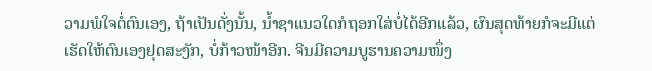ວາມພໍໃຈຕໍ່ຕົນເອງ, ຖ້າເປັນດັ່ງນັ້ນ, ນ້ຳຊາແນວໃດກໍຖອກໃສ່ບໍ່ໄດ້ອີກແລ້ວ, ຜົນສຸດທ້າຍກໍຈະມີແຕ່ເຮັດໃຫ້ຕົນເອງຢຸດສະງັກ, ບໍ່ກ້າວໜ້າອີກ. ຈີນມີຄວາມບູຮານຄວາມໜຶ່ງ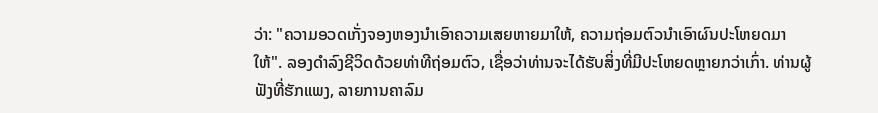ວ່າ: "ຄວາມອວດເກັ່ງຈອງຫອງນຳເອົາຄວາມເສຍຫາຍມາໃຫ້, ຄວາມຖ່ອມຕົວນຳເອົາຜົນປະໂຫຍດມາໃຫ້". ລອງດຳລົງຊີວິດດ້ວຍທ່າທີຖ່ອມຕົວ, ເຊື່ອວ່າທ່ານຈະໄດ້ຮັບສິ່ງທີ່ມີປະໂຫຍດຫຼາຍກວ່າເກົ່າ. ທ່ານຜູ້ຟັງທີ່ຮັກແພງ, ລາຍການຄາລົມ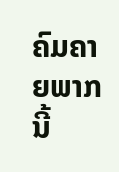ຄົມຄາຍພາກນີ້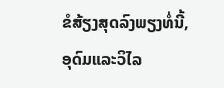ຂໍສ້ຽງສຸດລົງພຽງທໍ່ນີ້, ອຸດົມແລະວິໄລ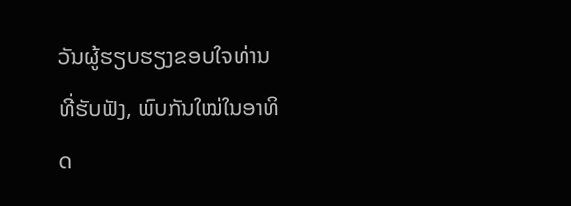ວັນຜູ້ຮຽບຮຽງຂອບໃຈທ່ານທີ່ຮັບຟັງ, ພົບກັນໃໝ່ໃນອາທິດ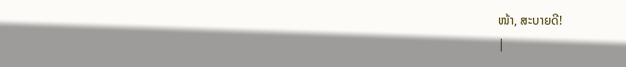ໜ້າ, ສະບາຍດີ!
|